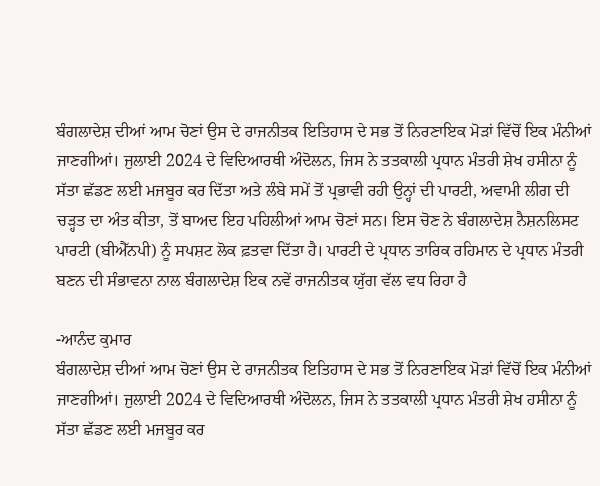ਬੰਗਲਾਦੇਸ਼ ਦੀਆਂ ਆਮ ਚੋਣਾਂ ਉਸ ਦੇ ਰਾਜਨੀਤਕ ਇਤਿਹਾਸ ਦੇ ਸਭ ਤੋਂ ਨਿਰਣਾਇਕ ਮੋੜਾਂ ਵਿੱਚੋਂ ਇਕ ਮੰਨੀਆਂ ਜਾਣਗੀਆਂ। ਜੁਲਾਈ 2024 ਦੇ ਵਿਦਿਆਰਥੀ ਅੰਦੋਲਨ, ਜਿਸ ਨੇ ਤਤਕਾਲੀ ਪ੍ਰਧਾਨ ਮੰਤਰੀ ਸ਼ੇਖ ਹਸੀਨਾ ਨੂੰ ਸੱਤਾ ਛੱਡਣ ਲਈ ਮਜਬੂਰ ਕਰ ਦਿੱਤਾ ਅਤੇ ਲੰਬੇ ਸਮੇਂ ਤੋਂ ਪ੍ਰਭਾਵੀ ਰਹੀ ਉਨ੍ਹਾਂ ਦੀ ਪਾਰਟੀ, ਅਵਾਮੀ ਲੀਗ ਦੀ ਚੜ੍ਹਤ ਦਾ ਅੰਤ ਕੀਤਾ, ਤੋਂ ਬਾਅਦ ਇਹ ਪਹਿਲੀਆਂ ਆਮ ਚੋਣਾਂ ਸਨ। ਇਸ ਚੋਣ ਨੇ ਬੰਗਲਾਦੇਸ਼ ਨੈਸ਼ਨਲਿਸਟ ਪਾਰਟੀ (ਬੀਐੱਨਪੀ) ਨੂੰ ਸਪਸ਼ਟ ਲੋਕ ਫ਼ਤਵਾ ਦਿੱਤਾ ਹੈ। ਪਾਰਟੀ ਦੇ ਪ੍ਰਧਾਨ ਤਾਰਿਕ ਰਹਿਮਾਨ ਦੇ ਪ੍ਰਧਾਨ ਮੰਤਰੀ ਬਣਨ ਦੀ ਸੰਭਾਵਨਾ ਨਾਲ ਬੰਗਲਾਦੇਸ਼ ਇਕ ਨਵੇਂ ਰਾਜਨੀਤਕ ਯੁੱਗ ਵੱਲ ਵਧ ਰਿਹਾ ਹੈ

-ਆਨੰਦ ਕੁਮਾਰ
ਬੰਗਲਾਦੇਸ਼ ਦੀਆਂ ਆਮ ਚੋਣਾਂ ਉਸ ਦੇ ਰਾਜਨੀਤਕ ਇਤਿਹਾਸ ਦੇ ਸਭ ਤੋਂ ਨਿਰਣਾਇਕ ਮੋੜਾਂ ਵਿੱਚੋਂ ਇਕ ਮੰਨੀਆਂ ਜਾਣਗੀਆਂ। ਜੁਲਾਈ 2024 ਦੇ ਵਿਦਿਆਰਥੀ ਅੰਦੋਲਨ, ਜਿਸ ਨੇ ਤਤਕਾਲੀ ਪ੍ਰਧਾਨ ਮੰਤਰੀ ਸ਼ੇਖ ਹਸੀਨਾ ਨੂੰ ਸੱਤਾ ਛੱਡਣ ਲਈ ਮਜਬੂਰ ਕਰ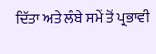ਦਿੱਤਾ ਅਤੇ ਲੰਬੇ ਸਮੇਂ ਤੋਂ ਪ੍ਰਭਾਵੀ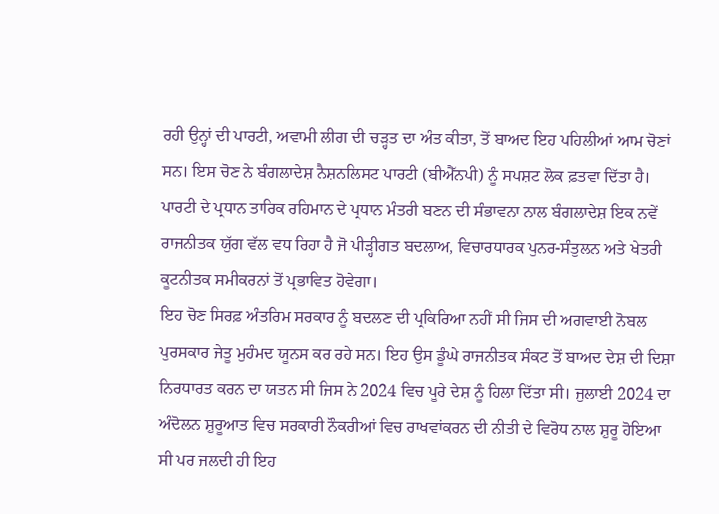ਰਹੀ ਉਨ੍ਹਾਂ ਦੀ ਪਾਰਟੀ, ਅਵਾਮੀ ਲੀਗ ਦੀ ਚੜ੍ਹਤ ਦਾ ਅੰਤ ਕੀਤਾ, ਤੋਂ ਬਾਅਦ ਇਹ ਪਹਿਲੀਆਂ ਆਮ ਚੋਣਾਂ ਸਨ। ਇਸ ਚੋਣ ਨੇ ਬੰਗਲਾਦੇਸ਼ ਨੈਸ਼ਨਲਿਸਟ ਪਾਰਟੀ (ਬੀਐੱਨਪੀ) ਨੂੰ ਸਪਸ਼ਟ ਲੋਕ ਫ਼ਤਵਾ ਦਿੱਤਾ ਹੈ। ਪਾਰਟੀ ਦੇ ਪ੍ਰਧਾਨ ਤਾਰਿਕ ਰਹਿਮਾਨ ਦੇ ਪ੍ਰਧਾਨ ਮੰਤਰੀ ਬਣਨ ਦੀ ਸੰਭਾਵਨਾ ਨਾਲ ਬੰਗਲਾਦੇਸ਼ ਇਕ ਨਵੇਂ ਰਾਜਨੀਤਕ ਯੁੱਗ ਵੱਲ ਵਧ ਰਿਹਾ ਹੈ ਜੋ ਪੀੜ੍ਹੀਗਤ ਬਦਲਾਅ, ਵਿਚਾਰਧਾਰਕ ਪੁਨਰ-ਸੰਤੁਲਨ ਅਤੇ ਖੇਤਰੀ ਕੂਟਨੀਤਕ ਸਮੀਕਰਨਾਂ ਤੋਂ ਪ੍ਰਭਾਵਿਤ ਹੋਵੇਗਾ।
ਇਹ ਚੋਣ ਸਿਰਫ਼ ਅੰਤਰਿਮ ਸਰਕਾਰ ਨੂੰ ਬਦਲਣ ਦੀ ਪ੍ਰਕਿਰਿਆ ਨਹੀਂ ਸੀ ਜਿਸ ਦੀ ਅਗਵਾਈ ਨੋਬਲ ਪੁਰਸਕਾਰ ਜੇਤੂ ਮੁਹੰਮਦ ਯੂਨਸ ਕਰ ਰਹੇ ਸਨ। ਇਹ ਉਸ ਡੂੰਘੇ ਰਾਜਨੀਤਕ ਸੰਕਟ ਤੋਂ ਬਾਅਦ ਦੇਸ਼ ਦੀ ਦਿਸ਼ਾ ਨਿਰਧਾਰਤ ਕਰਨ ਦਾ ਯਤਨ ਸੀ ਜਿਸ ਨੇ 2024 ਵਿਚ ਪੂਰੇ ਦੇਸ਼ ਨੂੰ ਹਿਲਾ ਦਿੱਤਾ ਸੀ। ਜੁਲਾਈ 2024 ਦਾ ਅੰਦੋਲਨ ਸ਼ੁਰੂਆਤ ਵਿਚ ਸਰਕਾਰੀ ਨੌਕਰੀਆਂ ਵਿਚ ਰਾਖਵਾਂਕਰਨ ਦੀ ਨੀਤੀ ਦੇ ਵਿਰੋਧ ਨਾਲ ਸ਼ੁਰੂ ਹੋਇਆ ਸੀ ਪਰ ਜਲਦੀ ਹੀ ਇਹ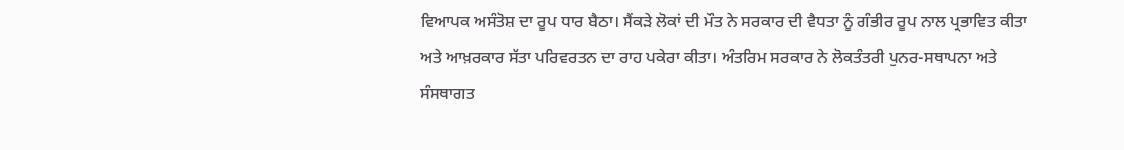ਵਿਆਪਕ ਅਸੰਤੋਸ਼ ਦਾ ਰੂਪ ਧਾਰ ਬੈਠਾ। ਸੈਂਕੜੇ ਲੋਕਾਂ ਦੀ ਮੌਤ ਨੇ ਸਰਕਾਰ ਦੀ ਵੈਧਤਾ ਨੂੰ ਗੰਭੀਰ ਰੂਪ ਨਾਲ ਪ੍ਰਭਾਵਿਤ ਕੀਤਾ ਅਤੇ ਆਖ਼ਰਕਾਰ ਸੱਤਾ ਪਰਿਵਰਤਨ ਦਾ ਰਾਹ ਪਕੇਰਾ ਕੀਤਾ। ਅੰਤਰਿਮ ਸਰਕਾਰ ਨੇ ਲੋਕਤੰਤਰੀ ਪੁਨਰ-ਸਥਾਪਨਾ ਅਤੇ ਸੰਸਥਾਗਤ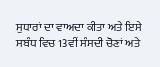ਸੁਧਾਰਾਂ ਦਾ ਵਾਅਦਾ ਕੀਤਾ ਅਤੇ ਇਸੇ ਸਬੰਧ ਵਿਚ 13ਵੀਂ ਸੰਸਦੀ ਚੋਣਾਂ ਅਤੇ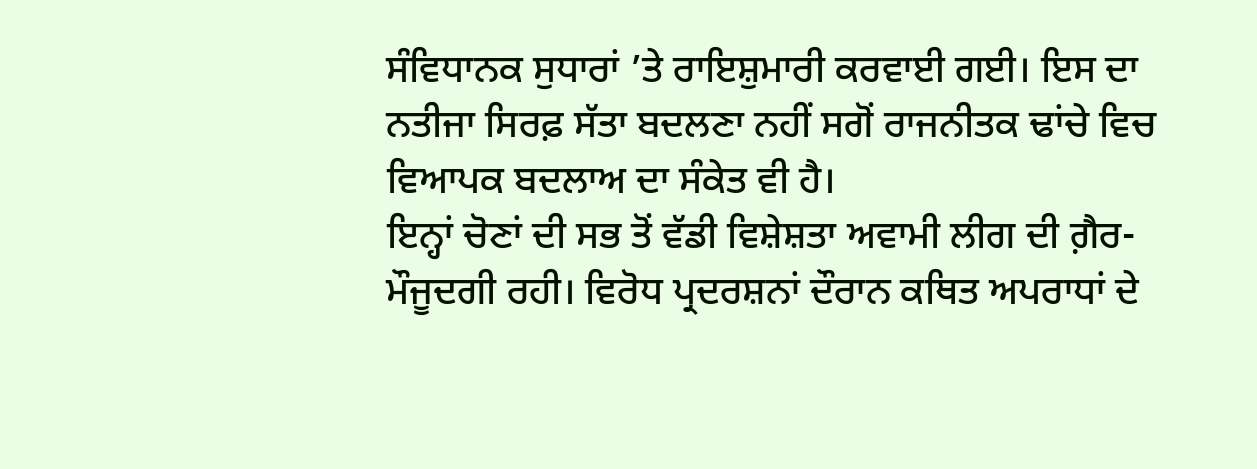ਸੰਵਿਧਾਨਕ ਸੁਧਾਰਾਂ ’ਤੇ ਰਾਇਸ਼ੁਮਾਰੀ ਕਰਵਾਈ ਗਈ। ਇਸ ਦਾ ਨਤੀਜਾ ਸਿਰਫ਼ ਸੱਤਾ ਬਦਲਣਾ ਨਹੀਂ ਸਗੋਂ ਰਾਜਨੀਤਕ ਢਾਂਚੇ ਵਿਚ ਵਿਆਪਕ ਬਦਲਾਅ ਦਾ ਸੰਕੇਤ ਵੀ ਹੈ।
ਇਨ੍ਹਾਂ ਚੋਣਾਂ ਦੀ ਸਭ ਤੋਂ ਵੱਡੀ ਵਿਸ਼ੇਸ਼ਤਾ ਅਵਾਮੀ ਲੀਗ ਦੀ ਗ਼ੈਰ-ਮੌਜੂਦਗੀ ਰਹੀ। ਵਿਰੋਧ ਪ੍ਰਦਰਸ਼ਨਾਂ ਦੌਰਾਨ ਕਥਿਤ ਅਪਰਾਧਾਂ ਦੇ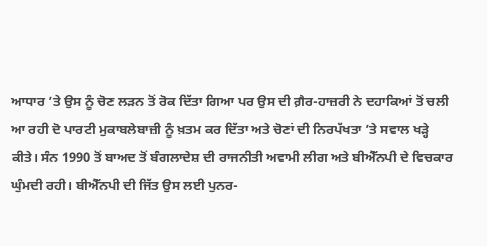ਆਧਾਰ ’ਤੇ ਉਸ ਨੂੰ ਚੋਣ ਲੜਨ ਤੋਂ ਰੋਕ ਦਿੱਤਾ ਗਿਆ ਪਰ ਉਸ ਦੀ ਗ਼ੈਰ-ਹਾਜ਼ਰੀ ਨੇ ਦਹਾਕਿਆਂ ਤੋਂ ਚਲੀ ਆ ਰਹੀ ਦੋ ਪਾਰਟੀ ਮੁਕਾਬਲੇਬਾਜ਼ੀ ਨੂੰ ਖ਼ਤਮ ਕਰ ਦਿੱਤਾ ਅਤੇ ਚੋਣਾਂ ਦੀ ਨਿਰਪੱਖਤਾ ’ਤੇ ਸਵਾਲ ਖੜ੍ਹੇ ਕੀਤੇ। ਸੰਨ 1990 ਤੋਂ ਬਾਅਦ ਤੋਂ ਬੰਗਲਾਦੇਸ਼ ਦੀ ਰਾਜਨੀਤੀ ਅਵਾਮੀ ਲੀਗ ਅਤੇ ਬੀਐੱਨਪੀ ਦੇ ਵਿਚਕਾਰ ਘੁੰਮਦੀ ਰਹੀ। ਬੀਐੱਨਪੀ ਦੀ ਜਿੱਤ ਉਸ ਲਈ ਪੁਨਰ-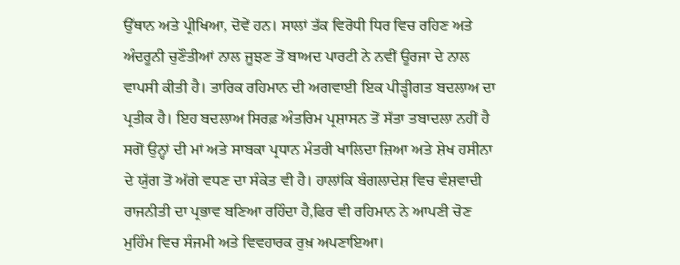ਉੱਥਾਨ ਅਤੇ ਪ੍ਰੀਖਿਆ, ਦੋਵੇਂ ਹਨ। ਸਾਲਾਂ ਤੱਕ ਵਿਰੋਧੀ ਧਿਰ ਵਿਚ ਰਹਿਣ ਅਤੇ ਅੰਦਰੂਨੀ ਚੁਣੌਤੀਆਂ ਨਾਲ ਜੂਝਣ ਤੋਂ ਬਾਅਦ ਪਾਰਟੀ ਨੇ ਨਵੀਂ ਊਰਜਾ ਦੇ ਨਾਲ ਵਾਪਸੀ ਕੀਤੀ ਹੈ। ਤਾਰਿਕ ਰਹਿਮਾਨ ਦੀ ਅਗਵਾਈ ਇਕ ਪੀੜ੍ਹੀਗਤ ਬਦਲਾਅ ਦਾ ਪ੍ਰਤੀਕ ਹੈ। ਇਹ ਬਦਲਾਅ ਸਿਰਫ਼ ਅੰਤਰਿਮ ਪ੍ਰਸ਼ਾਸਨ ਤੋਂ ਸੱਤਾ ਤਬਾਦਲਾ ਨਹੀਂ ਹੈ ਸਗੋਂ ਉਨ੍ਹਾਂ ਦੀ ਮਾਂ ਅਤੇ ਸਾਬਕਾ ਪ੍ਰਧਾਨ ਮੰਤਰੀ ਖਾਲਿਦਾ ਜ਼ਿਆ ਅਤੇ ਸ਼ੇਖ ਹਸੀਨਾ ਦੇ ਯੁੱਗ ਤੋਂ ਅੱਗੇ ਵਧਣ ਦਾ ਸੰਕੇਤ ਵੀ ਹੈ। ਹਾਲਾਂਕਿ ਬੰਗਲਾਦੇਸ਼ ਵਿਚ ਵੰਸ਼ਵਾਦੀ ਰਾਜਨੀਤੀ ਦਾ ਪ੍ਰਭਾਵ ਬਣਿਆ ਰਹਿੰਦਾ ਹੈ,ਫਿਰ ਵੀ ਰਹਿਮਾਨ ਨੇ ਆਪਣੀ ਚੋਣ ਮੁਹਿੰਮ ਵਿਚ ਸੰਜਮੀ ਅਤੇ ਵਿਵਹਾਰਕ ਰੁਖ਼ ਅਪਣਾਇਆ।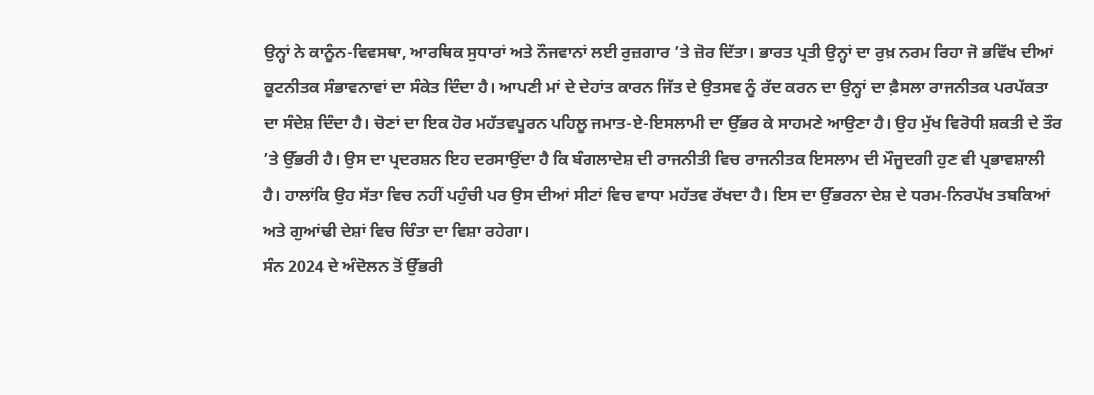ਉਨ੍ਹਾਂ ਨੇ ਕਾਨੂੰਨ-ਵਿਵਸਥਾ, ਆਰਥਿਕ ਸੁਧਾਰਾਂ ਅਤੇ ਨੌਜਵਾਨਾਂ ਲਈ ਰੁਜ਼ਗਾਰ ’ਤੇ ਜ਼ੋਰ ਦਿੱਤਾ। ਭਾਰਤ ਪ੍ਰਤੀ ਉਨ੍ਹਾਂ ਦਾ ਰੁਖ਼ ਨਰਮ ਰਿਹਾ ਜੋ ਭਵਿੱਖ ਦੀਆਂ ਕੂਟਨੀਤਕ ਸੰਭਾਵਨਾਵਾਂ ਦਾ ਸੰਕੇਤ ਦਿੰਦਾ ਹੈ। ਆਪਣੀ ਮਾਂ ਦੇ ਦੇਹਾਂਤ ਕਾਰਨ ਜਿੱਤ ਦੇ ਉਤਸਵ ਨੂੰ ਰੱਦ ਕਰਨ ਦਾ ਉਨ੍ਹਾਂ ਦਾ ਫ਼ੈਸਲਾ ਰਾਜਨੀਤਕ ਪਰਪੱਕਤਾ ਦਾ ਸੰਦੇਸ਼ ਦਿੰਦਾ ਹੈ। ਚੋਣਾਂ ਦਾ ਇਕ ਹੋਰ ਮਹੱਤਵਪੂਰਨ ਪਹਿਲੂ ਜਮਾਤ-ਏ-ਇਸਲਾਮੀ ਦਾ ਉੱਭਰ ਕੇ ਸਾਹਮਣੇ ਆਉਣਾ ਹੈ। ਉਹ ਮੁੱਖ ਵਿਰੋਧੀ ਸ਼ਕਤੀ ਦੇ ਤੌਰ ’ਤੇ ਉੱਭਰੀ ਹੈ। ਉਸ ਦਾ ਪ੍ਰਦਰਸ਼ਨ ਇਹ ਦਰਸਾਉਂਦਾ ਹੈ ਕਿ ਬੰਗਲਾਦੇਸ਼ ਦੀ ਰਾਜਨੀਤੀ ਵਿਚ ਰਾਜਨੀਤਕ ਇਸਲਾਮ ਦੀ ਮੌਜੂਦਗੀ ਹੁਣ ਵੀ ਪ੍ਰਭਾਵਸ਼ਾਲੀ ਹੈ। ਹਾਲਾਂਕਿ ਉਹ ਸੱਤਾ ਵਿਚ ਨਹੀਂ ਪਹੁੰਚੀ ਪਰ ਉਸ ਦੀਆਂ ਸੀਟਾਂ ਵਿਚ ਵਾਧਾ ਮਹੱਤਵ ਰੱਖਦਾ ਹੈ। ਇਸ ਦਾ ਉੱਭਰਨਾ ਦੇਸ਼ ਦੇ ਧਰਮ-ਨਿਰਪੱਖ ਤਬਕਿਆਂ ਅਤੇ ਗੁਆਂਢੀ ਦੇਸ਼ਾਂ ਵਿਚ ਚਿੰਤਾ ਦਾ ਵਿਸ਼ਾ ਰਹੇਗਾ।
ਸੰਨ 2024 ਦੇ ਅੰਦੋਲਨ ਤੋਂ ਉੱਭਰੀ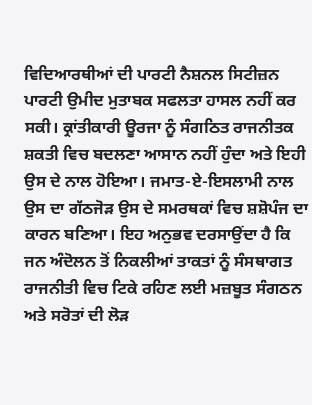ਵਿਦਿਆਰਥੀਆਂ ਦੀ ਪਾਰਟੀ ਨੈਸ਼ਨਲ ਸਿਟੀਜ਼ਨ ਪਾਰਟੀ ਉਮੀਦ ਮੁਤਾਬਕ ਸਫਲਤਾ ਹਾਸਲ ਨਹੀਂ ਕਰ ਸਕੀ। ਕ੍ਰਾਂਤੀਕਾਰੀ ਊਰਜਾ ਨੂੰ ਸੰਗਠਿਤ ਰਾਜਨੀਤਕ ਸ਼ਕਤੀ ਵਿਚ ਬਦਲਣਾ ਆਸਾਨ ਨਹੀਂ ਹੁੰਦਾ ਅਤੇ ਇਹੀ ਉਸ ਦੇ ਨਾਲ ਹੋਇਆ। ਜਮਾਤ-ਏ-ਇਸਲਾਮੀ ਨਾਲ ਉਸ ਦਾ ਗੱਠਜੋੜ ਉਸ ਦੇ ਸਮਰਥਕਾਂ ਵਿਚ ਸ਼ਸ਼ੋਪੰਜ ਦਾ ਕਾਰਨ ਬਣਿਆ। ਇਹ ਅਨੁਭਵ ਦਰਸਾਉਂਦਾ ਹੈ ਕਿ ਜਨ ਅੰਦੋਲਨ ਤੋਂ ਨਿਕਲੀਆਂ ਤਾਕਤਾਂ ਨੂੰ ਸੰਸਥਾਗਤ ਰਾਜਨੀਤੀ ਵਿਚ ਟਿਕੇ ਰਹਿਣ ਲਈ ਮਜ਼ਬੂਤ ਸੰਗਠਨ ਅਤੇ ਸਰੋਤਾਂ ਦੀ ਲੋੜ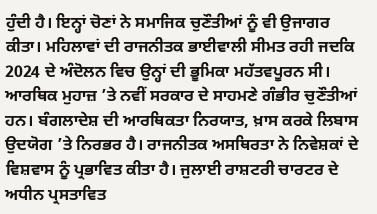ਹੁੰਦੀ ਹੈ। ਇਨ੍ਹਾਂ ਚੋਣਾਂ ਨੇ ਸਮਾਜਿਕ ਚੁਣੌਤੀਆਂ ਨੂੰ ਵੀ ਉਜਾਗਰ ਕੀਤਾ। ਮਹਿਲਾਵਾਂ ਦੀ ਰਾਜਨੀਤਕ ਭਾਈਵਾਲੀ ਸੀਮਤ ਰਹੀ ਜਦਕਿ 2024 ਦੇ ਅੰਦੋਲਨ ਵਿਚ ਉਨ੍ਹਾਂ ਦੀ ਭੂਮਿਕਾ ਮਹੱਤਵਪੂਰਨ ਸੀ। ਆਰਥਿਕ ਮੁਹਾਜ਼ ’ਤੇ ਨਵੀਂ ਸਰਕਾਰ ਦੇ ਸਾਹਮਣੇ ਗੰਭੀਰ ਚੁਣੌਤੀਆਂ ਹਨ। ਬੰਗਲਾਦੇਸ਼ ਦੀ ਆਰਥਿਕਤਾ ਨਿਰਯਾਤ, ਖ਼ਾਸ ਕਰਕੇ ਲਿਬਾਸ ਉਦਯੋਗ ’ਤੇ ਨਿਰਭਰ ਹੈ। ਰਾਜਨੀਤਕ ਅਸਥਿਰਤਾ ਨੇ ਨਿਵੇਸ਼ਕਾਂ ਦੇ ਵਿਸ਼ਵਾਸ ਨੂੰ ਪ੍ਰਭਾਵਿਤ ਕੀਤਾ ਹੈ। ਜੁਲਾਈ ਰਾਸ਼ਟਰੀ ਚਾਰਟਰ ਦੇ ਅਧੀਨ ਪ੍ਰਸਤਾਵਿਤ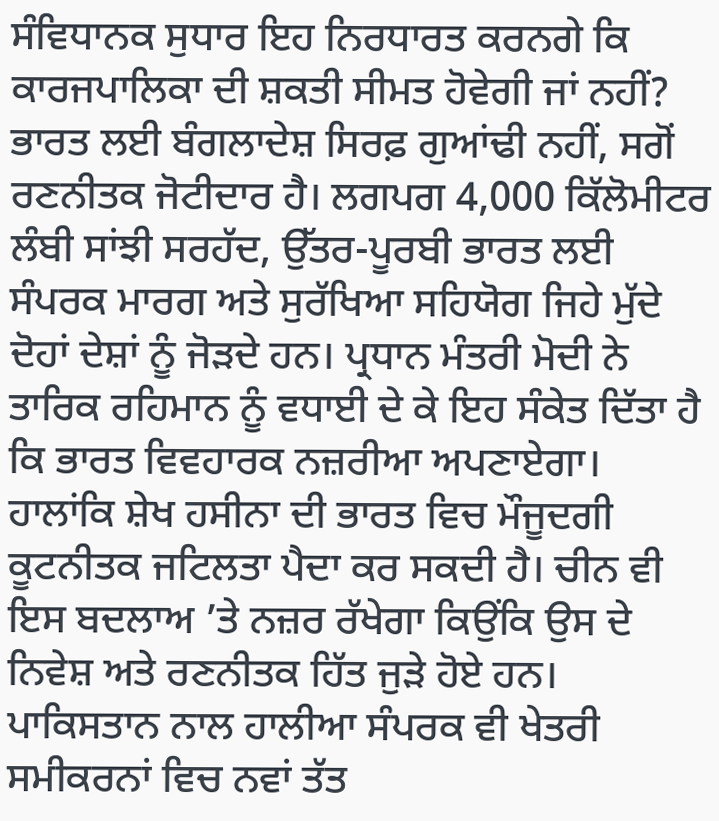ਸੰਵਿਧਾਨਕ ਸੁਧਾਰ ਇਹ ਨਿਰਧਾਰਤ ਕਰਨਗੇ ਕਿ ਕਾਰਜਪਾਲਿਕਾ ਦੀ ਸ਼ਕਤੀ ਸੀਮਤ ਹੋਵੇਗੀ ਜਾਂ ਨਹੀਂ?
ਭਾਰਤ ਲਈ ਬੰਗਲਾਦੇਸ਼ ਸਿਰਫ਼ ਗੁਆਂਢੀ ਨਹੀਂ, ਸਗੋਂ ਰਣਨੀਤਕ ਜੋਟੀਦਾਰ ਹੈ। ਲਗਪਗ 4,000 ਕਿੱਲੋਮੀਟਰ ਲੰਬੀ ਸਾਂਝੀ ਸਰਹੱਦ, ਉੱਤਰ-ਪੂਰਬੀ ਭਾਰਤ ਲਈ ਸੰਪਰਕ ਮਾਰਗ ਅਤੇ ਸੁਰੱਖਿਆ ਸਹਿਯੋਗ ਜਿਹੇ ਮੁੱਦੇ ਦੋਹਾਂ ਦੇਸ਼ਾਂ ਨੂੰ ਜੋੜਦੇ ਹਨ। ਪ੍ਰਧਾਨ ਮੰਤਰੀ ਮੋਦੀ ਨੇ ਤਾਰਿਕ ਰਹਿਮਾਨ ਨੂੰ ਵਧਾਈ ਦੇ ਕੇ ਇਹ ਸੰਕੇਤ ਦਿੱਤਾ ਹੈ ਕਿ ਭਾਰਤ ਵਿਵਹਾਰਕ ਨਜ਼ਰੀਆ ਅਪਣਾਏਗਾ। ਹਾਲਾਂਕਿ ਸ਼ੇਖ ਹਸੀਨਾ ਦੀ ਭਾਰਤ ਵਿਚ ਮੌਜੂਦਗੀ ਕੂਟਨੀਤਕ ਜਟਿਲਤਾ ਪੈਦਾ ਕਰ ਸਕਦੀ ਹੈ। ਚੀਨ ਵੀ ਇਸ ਬਦਲਾਅ ’ਤੇ ਨਜ਼ਰ ਰੱਖੇਗਾ ਕਿਉਂਕਿ ਉਸ ਦੇ ਨਿਵੇਸ਼ ਅਤੇ ਰਣਨੀਤਕ ਹਿੱਤ ਜੁੜੇ ਹੋਏ ਹਨ। ਪਾਕਿਸਤਾਨ ਨਾਲ ਹਾਲੀਆ ਸੰਪਰਕ ਵੀ ਖੇਤਰੀ ਸਮੀਕਰਨਾਂ ਵਿਚ ਨਵਾਂ ਤੱਤ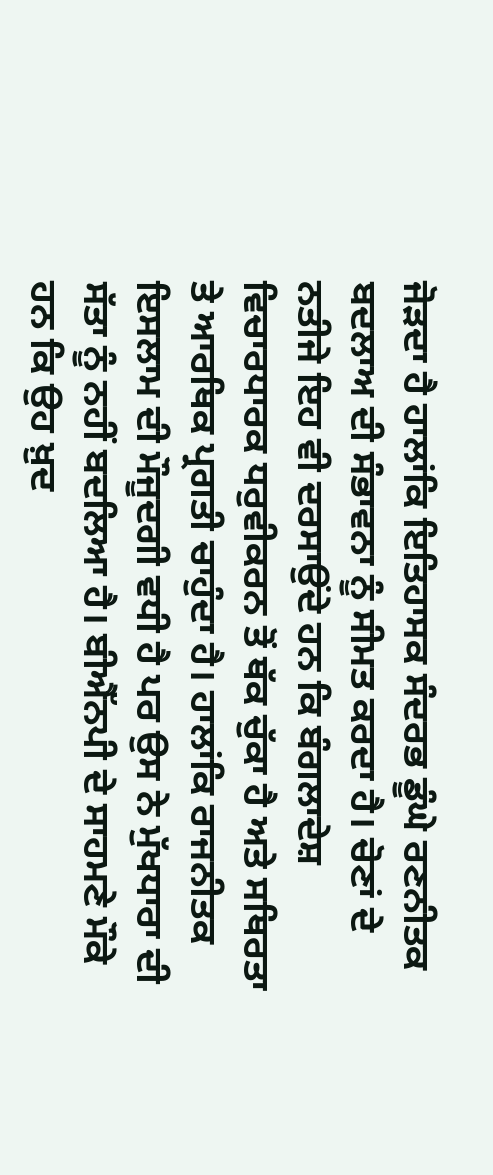ਜੋੜਦਾ ਹੈ ਹਾਲਾਂਕਿ ਇਤਿਹਾਸਕ ਸੰਦਰਭ ਡੂੰਘੇ ਰਣਨੀਤਕ ਬਦਲਾਅ ਦੀ ਸੰਭਾਵਨਾ ਨੂੰ ਸੀਮਤ ਕਰਦਾ ਹੈ। ਚੋਣਾਂ ਦੇ ਨਤੀਜੇ ਇਹ ਵੀ ਦਰਸਾਉਂਦੇ ਹਨ ਕਿ ਬੰਗਲਾਦੇਸ਼ ਵਿਚਾਰਧਾਰਕ ਧਰੁਵੀਕਰਨ ਤੋਂ ਥੱਕ ਚੁੱਕਾ ਹੈ ਅਤੇ ਸਥਿਰਤਾ ਤੇ ਆਰਥਿਕ ਪ੍ਰਗਤੀ ਚਾਹੁੰਦਾ ਹੈ। ਹਾਲਾਂਕਿ ਰਾਜਨੀਤਕ ਇਸਲਾਮ ਦੀ ਮੌਜੂਦਗੀ ਵਧੀ ਹੈ ਪਰ ਉਸ ਨੇ ਮੁੱਖਧਾਰਾ ਦੀ ਸੱਤਾ ਨੂੰ ਨਹੀਂ ਬਦਲਿਆ ਹੈ। ਬੀਐੱਨਪੀ ਦੇ ਸਾਹਮਣੇ ਮੌਕੇ ਹਨ ਕਿ ਉਹ ਖ਼ੁਦ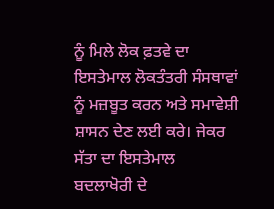ਨੂੰ ਮਿਲੇ ਲੋਕ ਫ਼ਤਵੇ ਦਾ ਇਸਤੇਮਾਲ ਲੋਕਤੰਤਰੀ ਸੰਸਥਾਵਾਂ ਨੂੰ ਮਜ਼ਬੂਤ ਕਰਨ ਅਤੇ ਸਮਾਵੇਸ਼ੀ ਸ਼ਾਸਨ ਦੇਣ ਲਈ ਕਰੇ। ਜੇਕਰ ਸੱਤਾ ਦਾ ਇਸਤੇਮਾਲ ਬਦਲਾਖੋਰੀ ਦੇ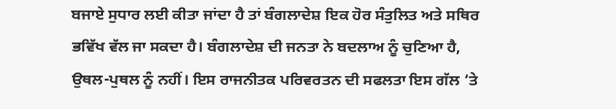ਬਜਾਏ ਸੁਧਾਰ ਲਈ ਕੀਤਾ ਜਾਂਦਾ ਹੈ ਤਾਂ ਬੰਗਲਾਦੇਸ਼ ਇਕ ਹੋਰ ਸੰਤੁਲਿਤ ਅਤੇ ਸਥਿਰ ਭਵਿੱਖ ਵੱਲ ਜਾ ਸਕਦਾ ਹੈ। ਬੰਗਲਾਦੇਸ਼ ਦੀ ਜਨਤਾ ਨੇ ਬਦਲਾਅ ਨੂੰ ਚੁਣਿਆ ਹੈ, ਉਥਲ-ਪੁਥਲ ਨੂੰ ਨਹੀਂ। ਇਸ ਰਾਜਨੀਤਕ ਪਰਿਵਰਤਨ ਦੀ ਸਫਲਤਾ ਇਸ ਗੱਲ ’ਤੇ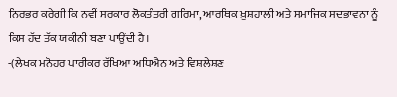ਨਿਰਭਰ ਕਰੇਗੀ ਕਿ ਨਵੀਂ ਸਰਕਾਰ ਲੋਕਤੰਤਰੀ ਗਰਿਮਾ, ਆਰਥਿਕ ਖ਼ੁਸ਼ਹਾਲੀ ਅਤੇ ਸਮਾਜਿਕ ਸਦਭਾਵਨਾ ਨੂੰ ਕਿਸ ਹੱਦ ਤੱਕ ਯਕੀਨੀ ਬਣਾ ਪਾਉਂਦੀ ਹੈ।
-(ਲੇਖਕ ਮਨੋਹਰ ਪਾਰੀਕਰ ਰੱਖਿਆ ਅਧਿਐਨ ਅਤੇ ਵਿਸ਼ਲੇਸ਼ਣ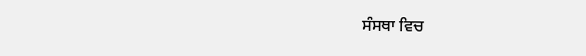ਸੰਸਥਾ ਵਿਚ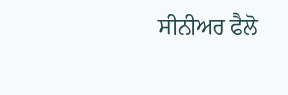ਸੀਨੀਅਰ ਫੈਲੋ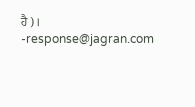ਹੈ)।
-response@jagran.com